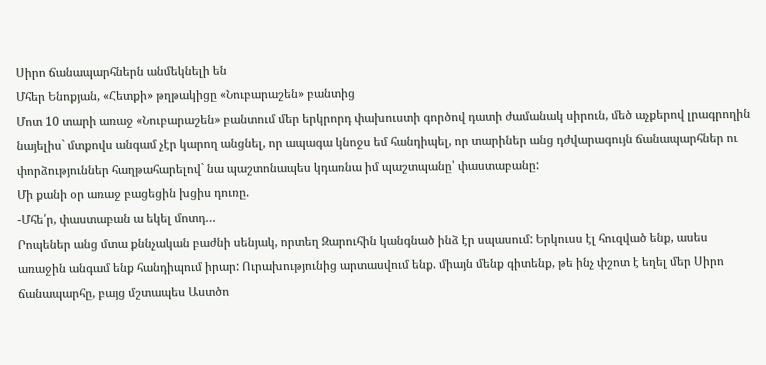Սիրո ճանապարհներն անմեկնելի են
Մհեր Ենոքյան, «Հետքի» թղթակիցը «Նուբարաշեն» բանտից
Մոտ 10 տարի առաջ «Նուբարաշեն» բանտում մեր երկրորդ փախուստի գործով դատի ժամանակ սիրուն, մեծ աչքերով լրագրողին նայելիս` մտքովս անգամ չէր կարող անցնել, որ ապագա կնոջս եմ հանդիպել, որ տարիներ անց դժվարագույն ճանապարհներ ու փորձություններ հաղթահարելով` նա պաշտոնապես կդառնա իմ պաշտպանը՝ փաստաբանը:
Մի քանի օր առաջ բացեցին խցիս դուռը.
-Մհե՛ր, փաստաբան ա եկել մոտդ…
Րոպեներ անց մտա քննչական բաժնի սենյակ, որտեղ Զարուհին կանգնած ինձ էր սպասում: Երկուսս էլ հուզված ենք, ասես առաջին անգամ ենք հանդիպում իրար: Ուրախությունից արտասվում ենք. միայն մենք գիտենք, թե ինչ փշոտ է եղել մեր Սիրո ճանապարհը, բայց մշտապես Աստծո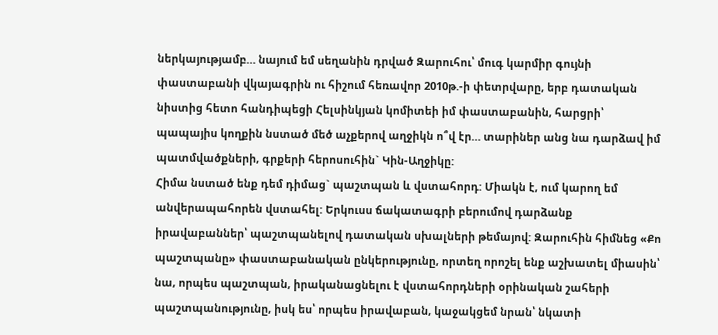ներկայությամբ… նայում եմ սեղանին դրված Զարուհու՝ մուգ կարմիր գույնի փաստաբանի վկայագրին ու հիշում հեռավոր 2010թ.-ի փետրվարը, երբ դատական նիստից հետո հանդիպեցի Հելսինկյան կոմիտեի իմ փաստաբանին, հարցրի՝ պապայիս կողքին նստած մեծ աչքերով աղջիկն ո՞վ էր… տարիներ անց նա դարձավ իմ պատմվածքների, գրքերի հերոսուհին` Կին-Աղջիկը:
Հիմա նստած ենք դեմ դիմաց` պաշտպան և վստահորդ: Միակն է, ում կարող եմ անվերապահորեն վստահել: Երկուսս ճակատագրի բերումով դարձանք իրավաբաններ՝ պաշտպանելով դատական սխալների թեմայով: Զարուհին հիմնեց «Քո պաշտպանը» փաստաբանական ընկերությունը, որտեղ որոշել ենք աշխատել միասին՝ նա, որպես պաշտպան, իրականացնելու է վստահորդների օրինական շահերի պաշտպանությունը, իսկ ես՝ որպես իրավաբան, կաջակցեմ նրան՝ նկատի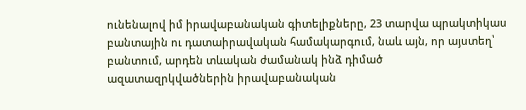ունենալով իմ իրավաբանական գիտելիքները, 23 տարվա պրակտիկաս բանտային ու դատաիրավական համակարգում, նաև այն, որ այստեղ՝ բանտում, արդեն տևական ժամանակ ինձ դիմած ազատազրկվածներին իրավաբանական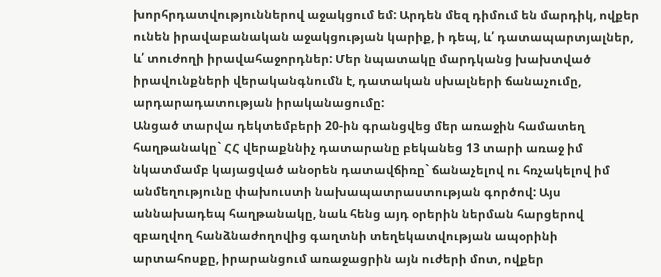խորհրդատվություններով աջակցում եմ: Արդեն մեզ դիմում են մարդիկ, ովքեր ունեն իրավաբանական աջակցության կարիք, ի դեպ, և՛ դատապարտյալներ, և՛ տուժողի իրավահաջորդներ: Մեր նպատակը մարդկանց խախտված իրավունքների վերականգնումն է, դատական սխալների ճանաչումը, արդարադատության իրականացումը:
Անցած տարվա դեկտեմբերի 20-ին գրանցվեց մեր առաջին համատեղ հաղթանակը` ՀՀ վերաքննիչ դատարանը բեկանեց 13 տարի առաջ իմ նկատմամբ կայացված անօրեն դատավճիռը` ճանաչելով ու հռչակելով իմ անմեղությունը փախուստի նախապատրաստության գործով: Այս աննախադեպ հաղթանակը, նաև հենց այդ օրերին ներման հարցերով զբաղվող հանձնաժողովից գաղտնի տեղեկատվության ապօրինի արտահոսքը, իրարանցում առաջացրին այն ուժերի մոտ, ովքեր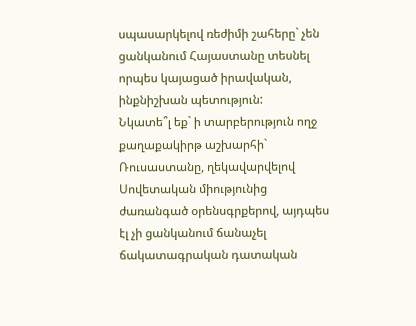սպասարկելով ռեժիմի շահերը` չեն ցանկանում Հայաստանը տեսնել որպես կայացած իրավական, ինքնիշխան պետություն:
Նկատե՞լ եք` ի տարբերություն ողջ քաղաքակիրթ աշխարհի` Ռուսաստանը, ղեկավարվելով Սովետական միությունից ժառանգած օրենսգրքերով, այդպես էլ չի ցանկանում ճանաչել ճակատագրական դատական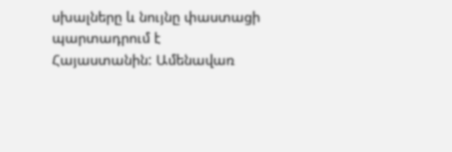սխալները և նույնը փաստացի պարտադրում է Հայաստանին: Ամենավառ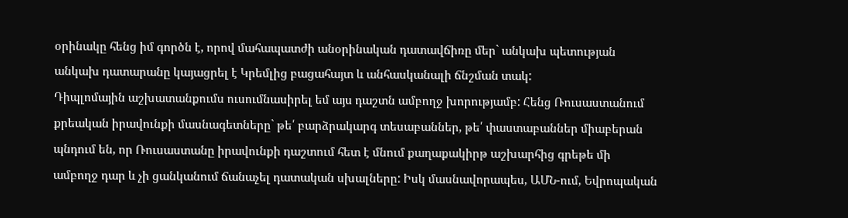օրինակը հենց իմ գործն է, որով մահապատժի անօրինական դատավճիռը մեր` անկախ պետության անկախ դատարանը կայացրել է Կրեմլից բացահայտ և անհասկանալի ճնշման տակ:
Դիպլոմային աշխատանքումս ուսումնասիրել եմ այս դաշտն ամբողջ խորությամբ: Հենց Ռուսաստանում քրեական իրավունքի մասնագետները` թե՛ բարձրակարգ տեսաբաններ, թե՛ փաստաբաններ միաբերան պնդում են, որ Ռուսաստանը իրավունքի դաշտում հետ է մնում քաղաքակիրթ աշխարհից գրեթե մի ամբողջ դար և չի ցանկանում ճանաչել դատական սխալները: Իսկ մասնավորապես, ԱՄՆ-ում, Եվրոպական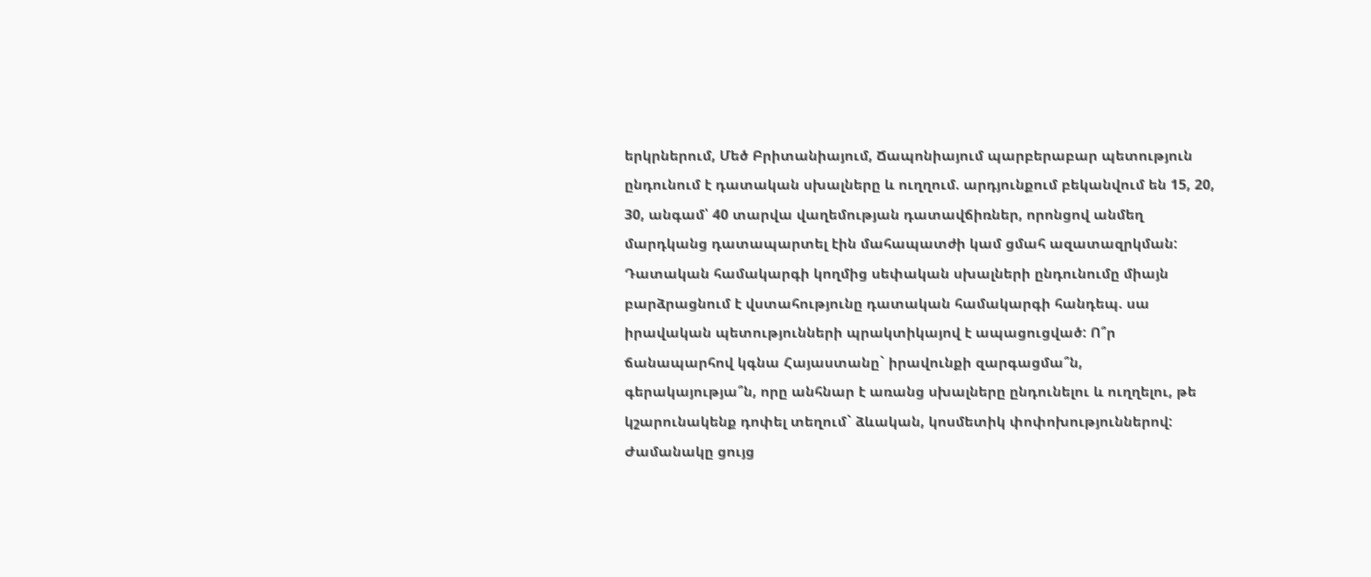երկրներում, Մեծ Բրիտանիայում, Ճապոնիայում պարբերաբար պետություն ընդունում է դատական սխալները և ուղղում. արդյունքում բեկանվում են 15, 20, 30, անգամ՝ 40 տարվա վաղեմության դատավճիռներ, որոնցով անմեղ մարդկանց դատապարտել էին մահապատժի կամ ցմահ ազատազրկման:
Դատական համակարգի կողմից սեփական սխալների ընդունումը միայն բարձրացնում է վստահությունը դատական համակարգի հանդեպ. սա իրավական պետությունների պրակտիկայով է ապացուցված: Ո՞ր ճանապարհով կգնա Հայաստանը` իրավունքի զարգացմա՞ն, գերակայությա՞ն, որը անհնար է առանց սխալները ընդունելու և ուղղելու, թե կշարունակենք դոփել տեղում` ձևական, կոսմետիկ փոփոխություններով: Ժամանակը ցույց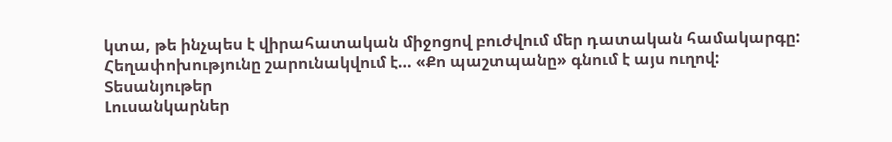կտա, թե ինչպես է վիրահատական միջոցով բուժվում մեր դատական համակարգը:
Հեղափոխությունը շարունակվում է… «Քո պաշտպանը» գնում է այս ուղով:
Տեսանյութեր
Լուսանկարներ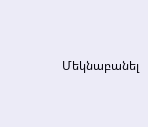Մեկնաբանել